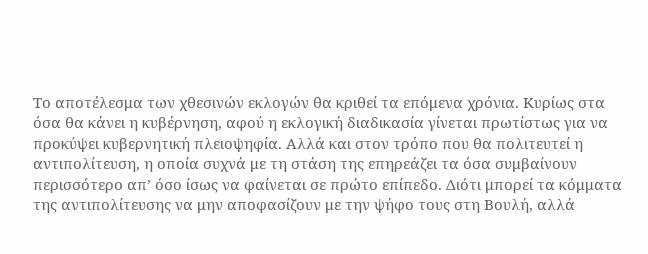Το αποτέλεσμα των χθεσινών εκλογών θα κριθεί τα επόμενα χρόνια. Κυρίως στα όσα θα κάνει η κυβέρνηση, αφού η εκλογική διαδικασία γίνεται πρωτίστως για να προκύψει κυβερνητική πλειοψηφία. Αλλά και στον τρόπο που θα πολιτευτεί η αντιπολίτευση, η οποία συχνά με τη στάση της επηρεάζει τα όσα συμβαίνουν περισσότερο απ’ όσο ίσως να φαίνεται σε πρώτο επίπεδο. Διότι μπορεί τα κόμματα της αντιπολίτευσης να μην αποφασίζουν με την ψήφο τους στη Βουλή, αλλά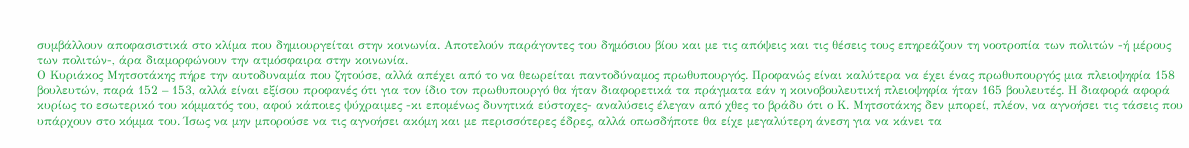συμβάλλουν αποφασιστικά στο κλίμα που δημιουργείται στην κοινωνία. Αποτελούν παράγοντες του δημόσιου βίου και με τις απόψεις και τις θέσεις τους επηρεάζουν τη νοοτροπία των πολιτών -ή μέρους των πολιτών-, άρα διαμορφώνουν την ατμόσφαιρα στην κοινωνία.
Ο Κυριάκος Μητσοτάκης πήρε την αυτοδυναμία που ζητούσε, αλλά απέχει από το να θεωρείται παντοδύναμος πρωθυπουργός. Προφανώς είναι καλύτερα να έχει ένας πρωθυπουργός μια πλειοψηφία 158 βουλευτών, παρά 152 – 153, αλλά είναι εξίσου προφανές ότι για τον ίδιο τον πρωθυπουργό θα ήταν διαφορετικά τα πράγματα εάν η κοινοβουλευτική πλειοψηφία ήταν 165 βουλευτές. Η διαφορά αφορά κυρίως το εσωτερικό του κόμματός του, αφού κάποιες ψύχραιμες -κι επομένως δυνητικά εύστοχες- αναλύσεις έλεγαν από χθες το βράδυ ότι ο Κ. Μητσοτάκης δεν μπορεί, πλέον, να αγνοήσει τις τάσεις που υπάρχουν στο κόμμα του. Ίσως να μην μπορούσε να τις αγνοήσει ακόμη και με περισσότερες έδρες, αλλά οπωσδήποτε θα είχε μεγαλύτερη άνεση για να κάνει τα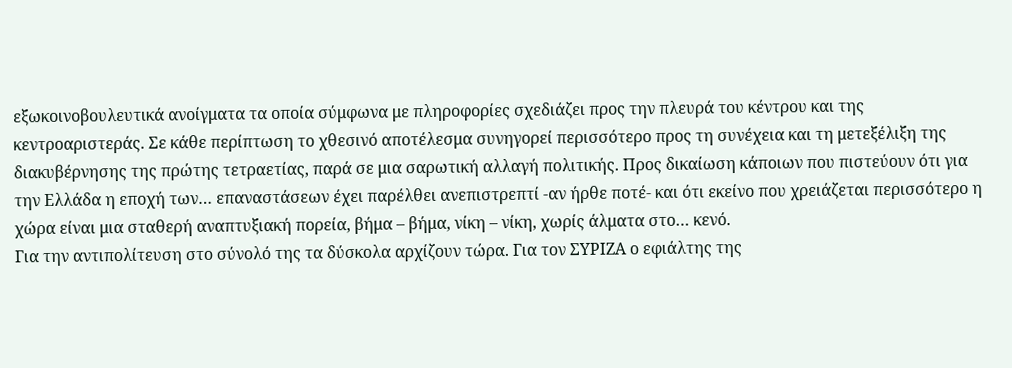εξωκοινοβουλευτικά ανοίγματα τα οποία σύμφωνα με πληροφορίες σχεδιάζει προς την πλευρά του κέντρου και της κεντροαριστεράς. Σε κάθε περίπτωση το χθεσινό αποτέλεσμα συνηγορεί περισσότερο προς τη συνέχεια και τη μετεξέλιξη της διακυβέρνησης της πρώτης τετραετίας, παρά σε μια σαρωτική αλλαγή πολιτικής. Προς δικαίωση κάποιων που πιστεύουν ότι για την Ελλάδα η εποχή των… επαναστάσεων έχει παρέλθει ανεπιστρεπτί -αν ήρθε ποτέ- και ότι εκείνο που χρειάζεται περισσότερο η χώρα είναι μια σταθερή αναπτυξιακή πορεία, βήμα – βήμα, νίκη – νίκη, χωρίς άλματα στο… κενό.
Για την αντιπολίτευση στο σύνολό της τα δύσκολα αρχίζουν τώρα. Για τον ΣΥΡΙΖΑ ο εφιάλτης της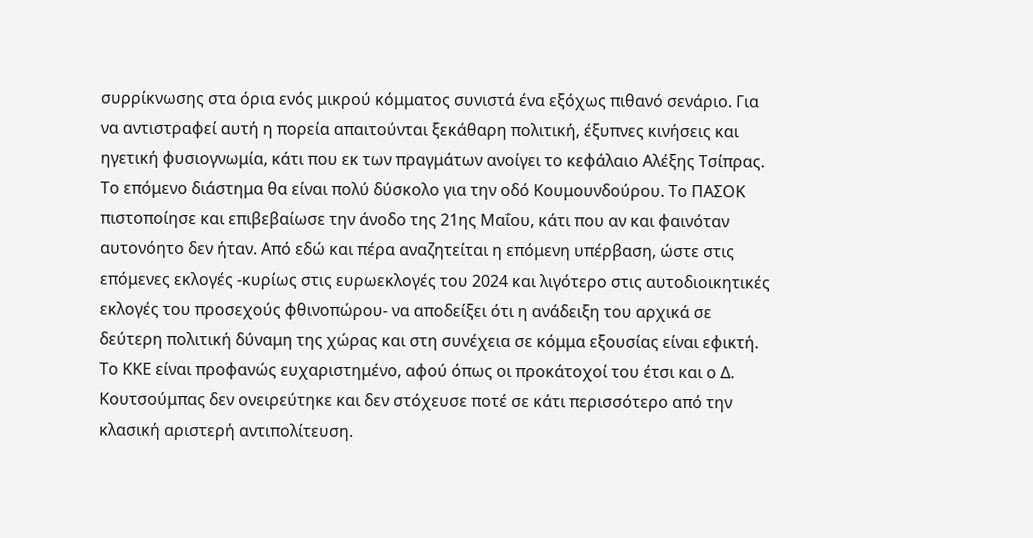συρρίκνωσης στα όρια ενός μικρού κόμματος συνιστά ένα εξόχως πιθανό σενάριο. Για να αντιστραφεί αυτή η πορεία απαιτούνται ξεκάθαρη πολιτική, έξυπνες κινήσεις και ηγετική φυσιογνωμία, κάτι που εκ των πραγμάτων ανοίγει το κεφάλαιο Αλέξης Τσίπρας. Το επόμενο διάστημα θα είναι πολύ δύσκολο για την οδό Κουμουνδούρου. Το ΠΑΣΟΚ πιστοποίησε και επιβεβαίωσε την άνοδο της 21ης Μαΐου, κάτι που αν και φαινόταν αυτονόητο δεν ήταν. Από εδώ και πέρα αναζητείται η επόμενη υπέρβαση, ώστε στις επόμενες εκλογές -κυρίως στις ευρωεκλογές του 2024 και λιγότερο στις αυτοδιοικητικές εκλογές του προσεχούς φθινοπώρου- να αποδείξει ότι η ανάδειξη του αρχικά σε δεύτερη πολιτική δύναμη της χώρας και στη συνέχεια σε κόμμα εξουσίας είναι εφικτή. Το ΚΚΕ είναι προφανώς ευχαριστημένο, αφού όπως οι προκάτοχοί του έτσι και ο Δ. Κουτσούμπας δεν ονειρεύτηκε και δεν στόχευσε ποτέ σε κάτι περισσότερο από την κλασική αριστερή αντιπολίτευση.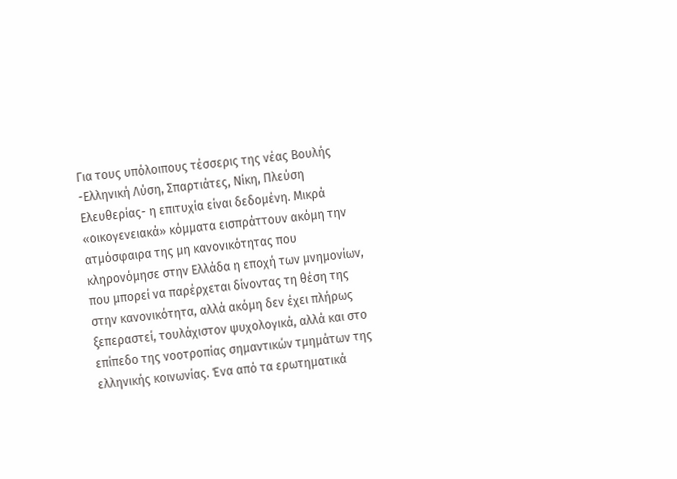Για τους υπόλοιπους τέσσερις της νέας Βουλής -Ελληνική Λύση, Σπαρτιάτες, Νίκη, Πλεύση Ελευθερίας- η επιτυχία είναι δεδομένη. Μικρά «οικογενειακά» κόμματα εισπράττουν ακόμη την ατμόσφαιρα της μη κανονικότητας που κληρονόμησε στην Ελλάδα η εποχή των μνημονίων, που μπορεί να παρέρχεται δίνοντας τη θέση της στην κανονικότητα, αλλά ακόμη δεν έχει πλήρως ξεπεραστεί, τουλάχιστον ψυχολογικά, αλλά και στο επίπεδο της νοοτροπίας σημαντικών τμημάτων της ελληνικής κοινωνίας. Ένα από τα ερωτηματικά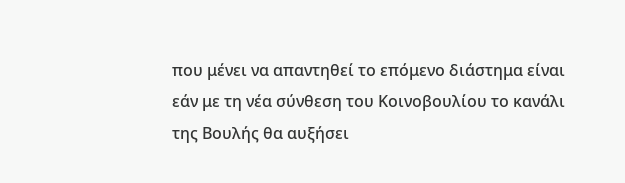που μένει να απαντηθεί το επόμενο διάστημα είναι εάν με τη νέα σύνθεση του Κοινοβουλίου το κανάλι της Βουλής θα αυξήσει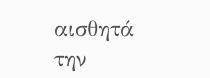αισθητά την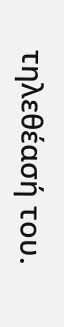τηλεθέασή του.